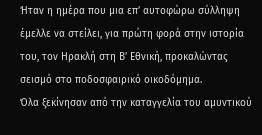Ήταν η ημέρα που μια επ’ αυτοφώρω σύλληψη έμελλε να στείλει, για πρώτη φορά στην ιστορία του, τον Ηρακλή στη Β’ Εθνική, προκαλώντας σεισμό στο ποδοσφαιρικό οικοδόμημα.
Όλα ξεκίνησαν από την καταγγελία του αμυντικού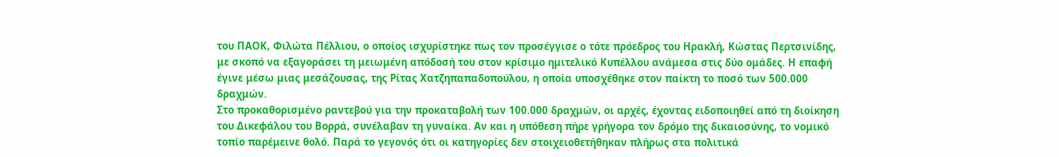του ΠΑΟΚ, Φιλώτα Πέλλιου, ο οποίος ισχυρίστηκε πως τον προσέγγισε ο τότε πρόεδρος του Ηρακλή, Κώστας Περτσινίδης, με σκοπό να εξαγοράσει τη μειωμένη απόδοσή του στον κρίσιμο ημιτελικό Κυπέλλου ανάμεσα στις δύο ομάδες. Η επαφή έγινε μέσω μιας μεσάζουσας, της Ρίτας Χατζηπαπαδοπούλου, η οποία υποσχέθηκε στον παίκτη το ποσό των 500.000 δραχμών.
Στο προκαθορισμένο ραντεβού για την προκαταβολή των 100.000 δραχμών, οι αρχές, έχοντας ειδοποιηθεί από τη διοίκηση του Δικεφάλου του Βορρά, συνέλαβαν τη γυναίκα. Αν και η υπόθεση πήρε γρήγορα τον δρόμο της δικαιοσύνης, το νομικό τοπίο παρέμεινε θολό. Παρά το γεγονός ότι οι κατηγορίες δεν στοιχειοθετήθηκαν πλήρως στα πολιτικά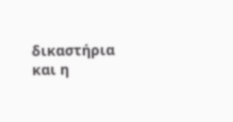δικαστήρια και η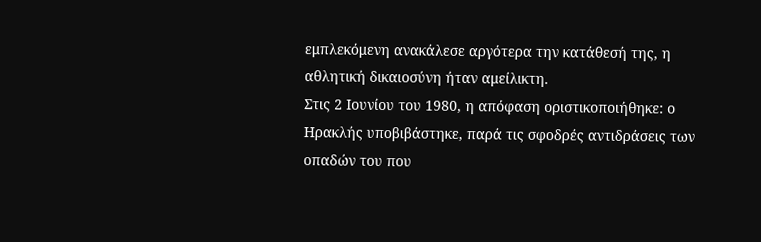εμπλεκόμενη ανακάλεσε αργότερα την κατάθεσή της, η αθλητική δικαιοσύνη ήταν αμείλικτη.
Στις 2 Ιουνίου του 1980, η απόφαση οριστικοποιήθηκε: ο Ηρακλής υποβιβάστηκε, παρά τις σφοδρές αντιδράσεις των οπαδών του που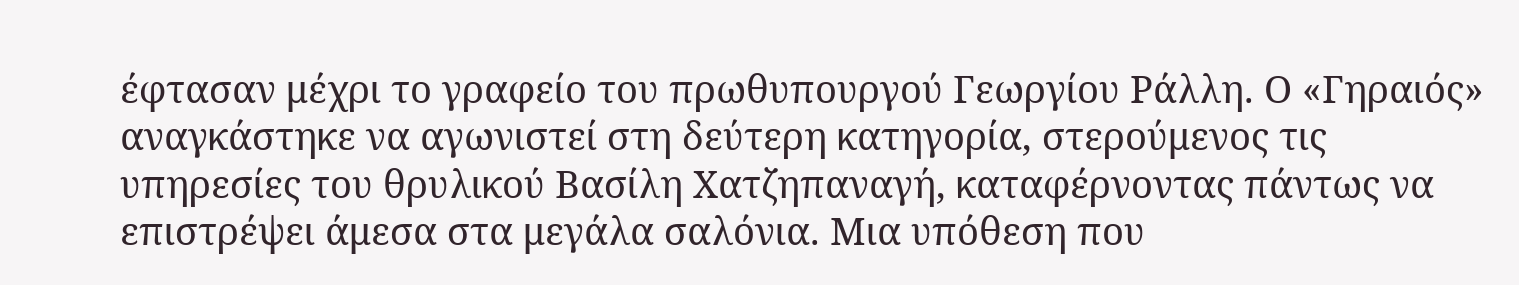έφτασαν μέχρι το γραφείο του πρωθυπουργού Γεωργίου Ράλλη. Ο «Γηραιός» αναγκάστηκε να αγωνιστεί στη δεύτερη κατηγορία, στερούμενος τις υπηρεσίες του θρυλικού Βασίλη Χατζηπαναγή, καταφέρνοντας πάντως να επιστρέψει άμεσα στα μεγάλα σαλόνια. Μια υπόθεση που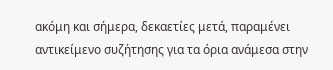ακόμη και σήμερα, δεκαετίες μετά, παραμένει αντικείμενο συζήτησης για τα όρια ανάμεσα στην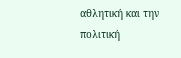αθλητική και την πολιτική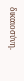δικαιοσύνη.